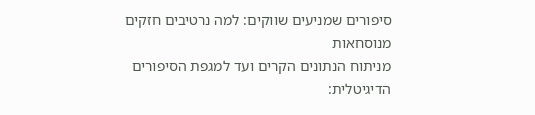סיפורים שמניעים שווקים: למה נרטיבים חזקים מנוסחאות
מניתוח הנתונים הקרים ועד למגפת הסיפורים הדיגיטלית: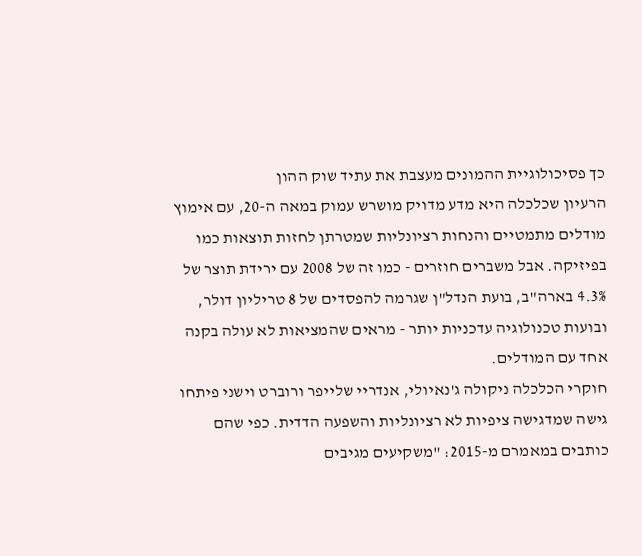כך פסיכולוגיית ההמונים מעצבת את עתיד שוק ההון
הרעיון שכלכלה היא מדע מדויק מושרש עמוק במאה ה-20, עם אימוץ מודלים מתמטיים והנחות רציונליות שמטרתן לחזות תוצאות כמו בפיזיקה. אבל משברים חוזרים - כמו זה של 2008 עם ירידת תוצר של 4.3% בארה"ב, בועת הנדל"ן שגרמה להפסדים של 8 טריליון דולר, ובועות טכנולוגיה עדכניות יותר - מראים שהמציאות לא עולה בקנה אחד עם המודלים.
חוקרי הכלכלה ניקולה ג'נאיולי, אנדריי שלייפר ורוברט וישני פיתחו גישה שמדגישה ציפיות לא רציונליות והשפעה הדדית. כפי שהם כותבים במאמרם מ-2015: "משקיעים מגיבים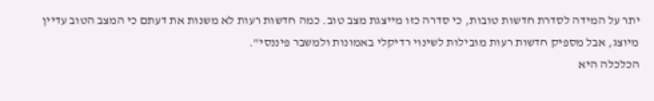יתר על המידה לסדרת חדשות טובות, כי סדרה כזו מייצגת מצב טוב. כמה חדשות רעות לא משנות את דעתם כי המצב הטוב עדיין מיוצג, אבל מספיק חדשות רעות מובילות לשינוי רדיקלי באמונות ולמשבר פיננסי".
הכלכלה היא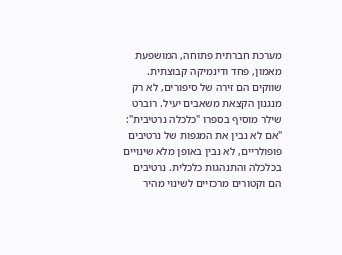מערכת חברתית פתוחה, המושפעת מאמון, פחד ודינמיקה קבוצתית. שווקים הם זירה של סיפורים, לא רק מנגנון הקצאת משאבים יעיל. רוברט שילר מוסיף בספרו "כלכלה נרטיבית": "אם לא נבין את המגפות של נרטיבים פופולריים, לא נבין באופן מלא שינויים בכלכלה והתנהגות כלכלית. נרטיבים הם וקטורים מרכזיים לשינוי מהיר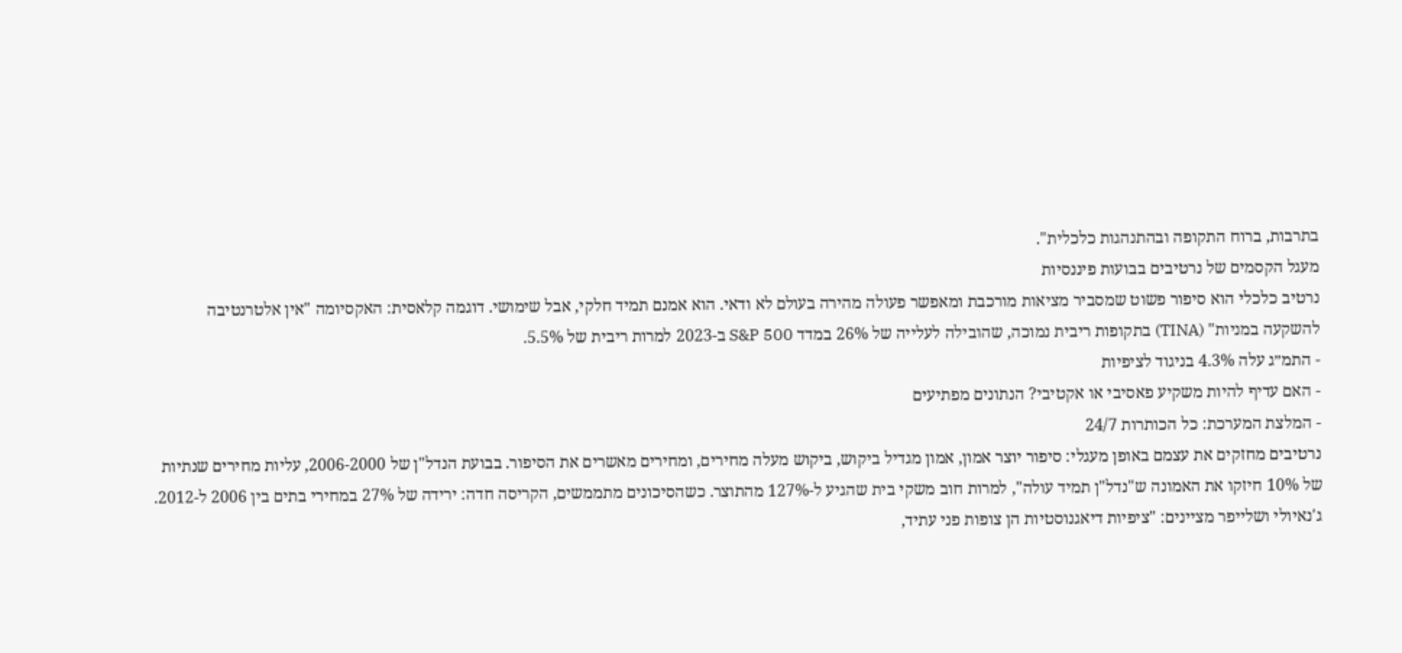בתרבות, ברוח התקופה ובהתנהגות כלכלית".
מעגל הקסמים של נרטיבים בבועות פיננסיות
נרטיב כלכלי הוא סיפור פשוט שמסביר מציאות מורכבת ומאפשר פעולה מהירה בעולם לא ודאי. הוא אמנם תמיד חלקי, אבל שימושי. דוגמה קלאסית: האקסיומה "אין אלטרנטיבה להשקעה במניות" (TINA) בתקופות ריבית נמוכה, שהובילה לעלייה של 26% במדד S&P 500 ב-2023 למרות ריבית של 5.5%.
- התמ״ג עלה 4.3% בניגוד לציפיות
- האם עדיף להיות משקיע פאסיבי או אקטיבי? הנתונים מפתיעים
- המלצת המערכת: כל הכותרות 24/7
נרטיבים מחזקים את עצמם באופן מעגלי: סיפור יוצר אמון, אמון מגדיל ביקוש, ביקוש מעלה מחירים, ומחירים מאשרים את הסיפור. בבועת הנדל"ן של 2006-2000, עליות מחירים שנתיות של 10% חיזקו את האמונה ש"נדל"ן תמיד עולה", למרות חוב משקי בית שהגיע ל-127% מהתוצר. כשהסיכונים מתממשים, הקריסה חדה: ירידה של 27% במחירי בתים בין 2006 ל-2012.
ג'נאיולי ושלייפר מציינים: "ציפיות דיאגנוסטיות הן צופות פני עתיד,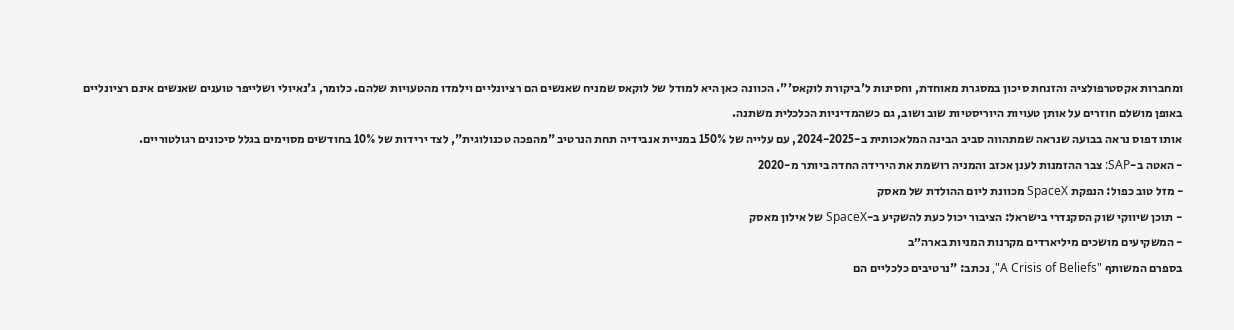ומחברות אקסטרפולציה והזנחת סיכון במסגרת מאוחדת, וחסינות ל'ביקורת לוקאס'". הכוונה כאן היא למודל של לוקאס שמניח שאנשים הם רציונליים וילמדו מהטעויות שלהם. כלומר, ג'נאיולי ושלייפר טוענים שאנשים אינם רציונליים באופן מושלם חוזרים על אותן טעויות היוריסטיות שוב ושוב, גם כשהמדיניות הכלכלית משתנה.
אותו דפוס נראה בבועה שנראה שמתהווה סביב הבינה המלאכותית ב-2024-2025, עם עלייה של 150% במניית אנבידיה תחת הנרטיב "מהפכה טכנולוגית", לצד ירידות של 10% בחודשים מסוימים בגלל סיכונים רגולטוריים.
- האטה ב-SAP: צבר ההזמנות לענן אכזב והמניה רושמת את הירידה החדה ביותר מ-2020
- מזל טוב כפול: הנפקת SpaceX מכוונת ליום ההולדת של מאסק
- תוכן שיווקי שוק הסקנדרי בישראל: הציבור יכול כעת להשקיע ב-SpaceX של אילון מאסק
- המשקיעים מושכים מיליארדים מקרנות המניות בארה״ב
בספרם המשותף "A Crisis of Beliefs", נכתב: "נרטיבים כלכליים הם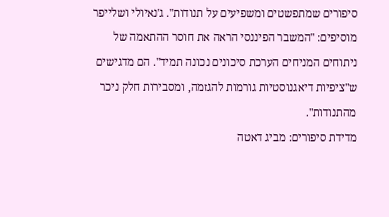סיפורים שמתפשטים ומשפיעים על תנודות". ג'נאיולי ושלייפר מוסיפים: "המשבר הפיננסי הראה את חוסר ההתאמה של ניתוחים המניחים הערכת סיכונים נכונה תמיד". הם מדגישים ש"ציפיות דיאגנוסטיות גורמות להגזמה, ומסבירות חלק ניכר מהתנודות".
מדידת סיפורים: מביג דאטה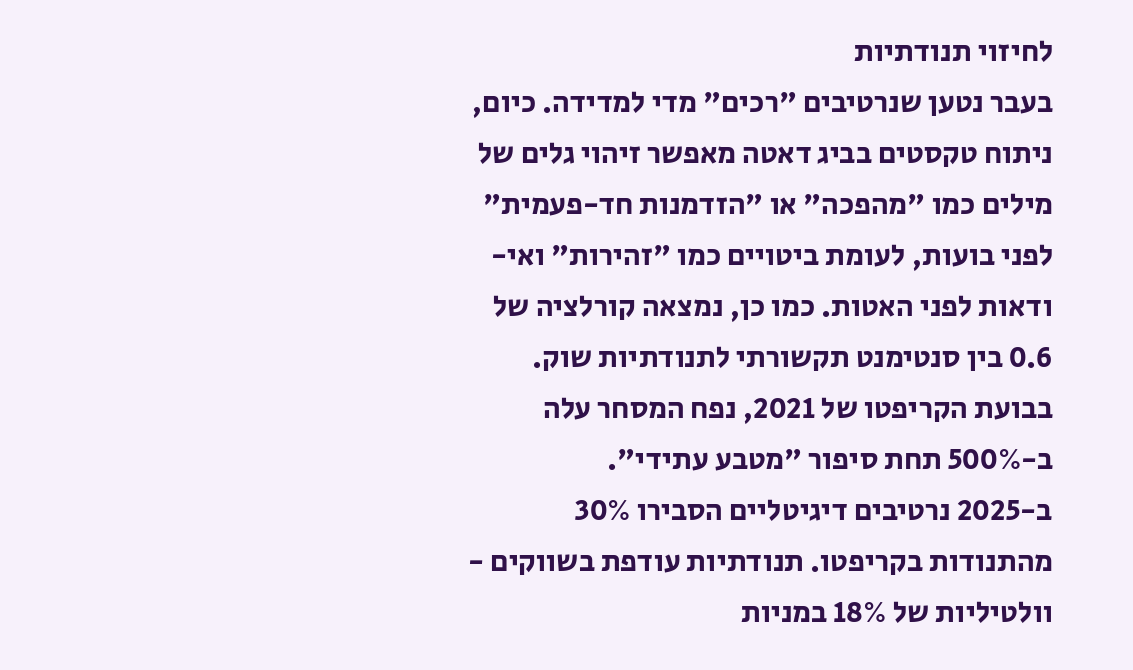לחיזוי תנודתיות
בעבר נטען שנרטיבים "רכים" מדי למדידה. כיום, ניתוח טקסטים בביג דאטה מאפשר זיהוי גלים של מילים כמו "מהפכה" או "הזדמנות חד-פעמית" לפני בועות, לעומת ביטויים כמו "זהירות" ואי-ודאות לפני האטות. כמו כן, נמצאה קורלציה של 0.6 בין סנטימנט תקשורתי לתנודתיות שוק.
בבועת הקריפטו של 2021, נפח המסחר עלה ב-500% תחת סיפור "מטבע עתידי".
ב-2025 נרטיבים דיגיטליים הסבירו 30% מהתנודות בקריפטו. תנודתיות עודפת בשווקים - וולטיליות של 18% במניות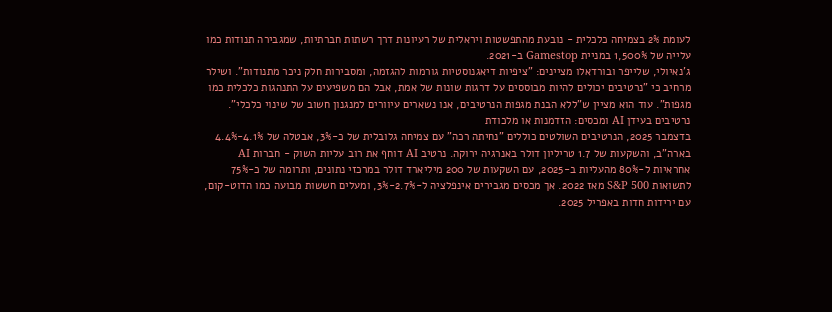לעומת 2% בצמיחה כלכלית - נובעת מהתפשטות ויראלית של רעיונות דרך רשתות חברתיות, שמגבירה תנודות כמו עלייה של 1,500% במניית Gamestop ב-2021.
ג'נאיולי, שלייפר ובורדאלו מציינים: "ציפיות דיאגנוסטיות גורמות להגזמה, ומסבירות חלק ניכר מתנודות". ושילר מרחיב כי "נרטיבים יכולים להיות מבוססים על דרגות שונות של אמת, אבל הם משפיעים על התנהגות כלכלית כמו מגפות". עוד הוא מציין ש"ללא הבנת מגפות הנרטיבים, אנו נשארים עיוורים למנגנון חשוב של שינוי כלכלי".
נרטיבים בעידן AI ומכסים: הזדמנות או מלכודת
בדצמבר 2025, הנרטיבים השולטים כוללים "נחיתה רכה" עם צמיחה גלובלית של כ-3%, אבטלה של 4.1%-4.4% בארה"ב, והשקעות של 1.7 טריליון דולר באנרגיה ירוקה. נרטיב AI דוחף את רוב עליות השוק - חברות AI אחראיות ל-80% מהעליות ב-2025, עם השקעות של 200 מיליארד דולר במרכזי נתונים, ותרומה של כ-75% לתשואות S&P 500 מאז 2022. אך מכסים מגבירים אינפלציה ל-2.7%-3%, ומעלים חששות מבועה כמו הדוט-קום, עם ירידות חדות באפריל 2025.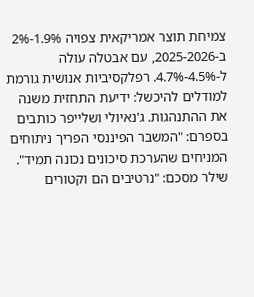צמיחת תוצר אמריקאית צפויה 1.9%-2% ב-2025-2026, עם אבטלה עולה ל-4.5%-4.7%. רפלקסיביות אנושית גורמת למודלים להיכשל: ידיעת התחזית משנה את ההתנהגות. ג'נאיולי ושלייפר כותבים בספרם: "המשבר הפיננסי הפריך ניתוחים המניחים שהערכת סיכונים נכונה תמיד". שילר מסכם: "נרטיבים הם וקטורים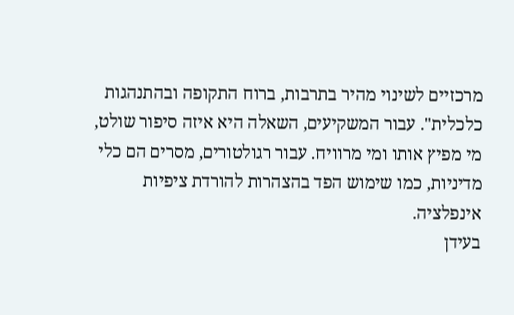מרכזיים לשינוי מהיר בתרבות, ברוח התקופה ובהתנהגות כלכלית". עבור המשקיעים, השאלה היא איזה סיפור שולט, מי מפיץ אותו ומי מרוויח. עבור רגולטורים, מסרים הם כלי מדיניות, כמו שימוש הפד בהצהרות להורדת ציפיות אינפלציה.
בעידן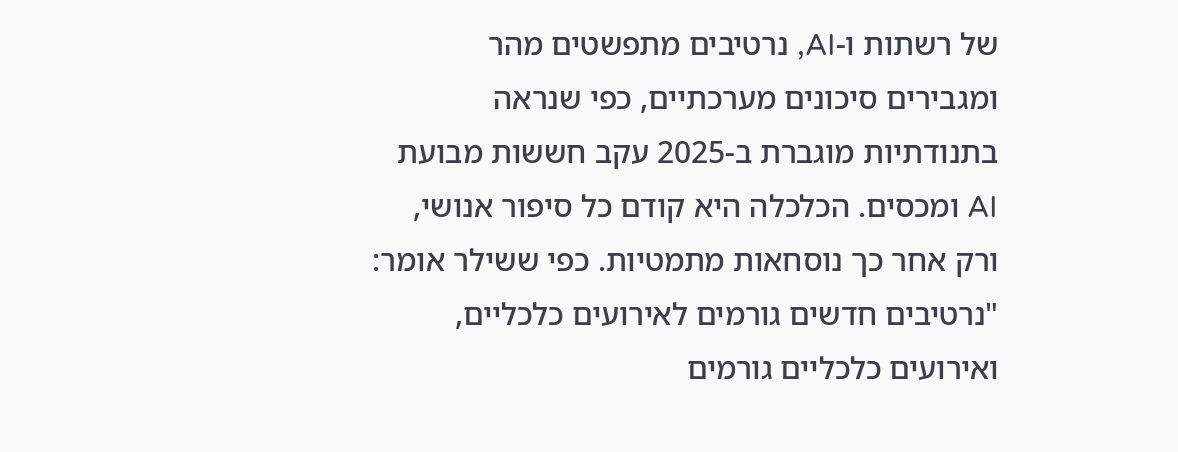של רשתות ו-AI, נרטיבים מתפשטים מהר ומגבירים סיכונים מערכתיים, כפי שנראה בתנודתיות מוגברת ב-2025 עקב חששות מבועת AI ומכסים. הכלכלה היא קודם כל סיפור אנושי, ורק אחר כך נוסחאות מתמטיות. כפי ששילר אומר: "נרטיבים חדשים גורמים לאירועים כלכליים, ואירועים כלכליים גורמים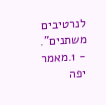לנרטיבים משתנים".
- 1.מאמר יפה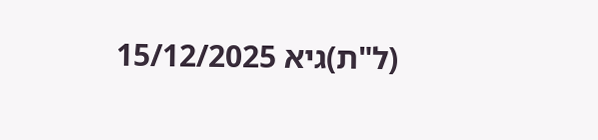(ל"ת)גיא 15/12/2025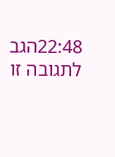22:48הגב לתגובה זו